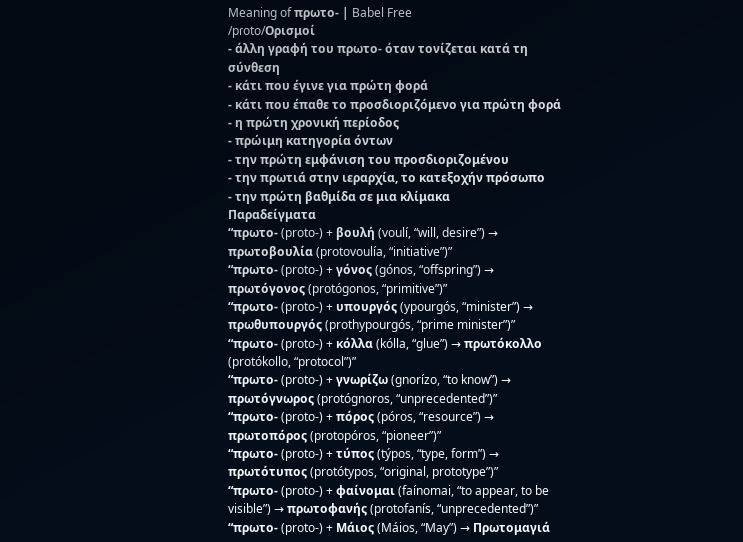Meaning of πρωτο- | Babel Free
/pɾoto/Ορισμοί
- άλλη γραφή του πρωτο- όταν τονίζεται κατά τη σύνθεση
- κάτι που έγινε για πρώτη φορά
- κάτι που έπαθε το προσδιοριζόμενο για πρώτη φορά
- η πρώτη χρονική περίοδος
- πρώιμη κατηγορία όντων
- την πρώτη εμφάνιση του προσδιοριζομένου
- την πρωτιά στην ιεραρχία, το κατεξοχήν πρόσωπο
- την πρώτη βαθμίδα σε μια κλίμακα
Παραδείγματα
“πρωτο- (proto-) + βουλή (voulí, “will, desire”) → πρωτοβουλία (protovoulía, “initiative”)”
“πρωτο- (proto-) + γόνος (gónos, “offspring”) → πρωτόγονος (protógonos, “primitive”)”
“πρωτο- (proto-) + υπουργός (ypourgós, “minister”) → πρωθυπουργός (prothypourgós, “prime minister”)”
“πρωτο- (proto-) + κόλλα (kólla, “glue”) → πρωτόκολλο (protókollo, “protocol”)”
“πρωτο- (proto-) + γνωρίζω (gnorízo, “to know”) → πρωτόγνωρος (protógnoros, “unprecedented”)”
“πρωτο- (proto-) + πόρος (póros, “resource”) → πρωτοπόρος (protopóros, “pioneer”)”
“πρωτο- (proto-) + τύπος (týpos, “type, form”) → πρωτότυπος (protótypos, “original, prototype”)”
“πρωτο- (proto-) + φαίνομαι (faínomai, “to appear, to be visible”) → πρωτοφανής (protofanís, “unprecedented”)”
“πρωτο- (proto-) + Μάιος (Máios, “May”) → Πρωτομαγιά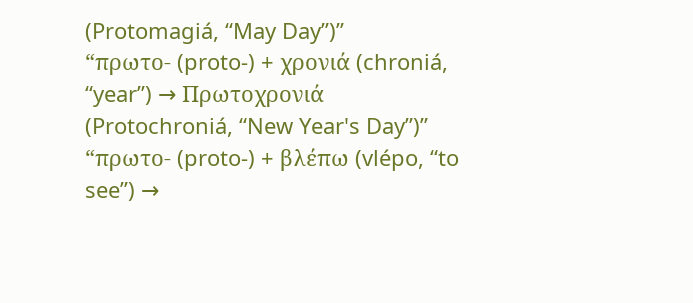(Protomagiá, “May Day”)”
“πρωτο- (proto-) + χρονιά (chroniá, “year”) → Πρωτοχρονιά (Protochroniá, “New Year's Day”)”
“πρωτο- (proto-) + βλέπω (vlépo, “to see”) →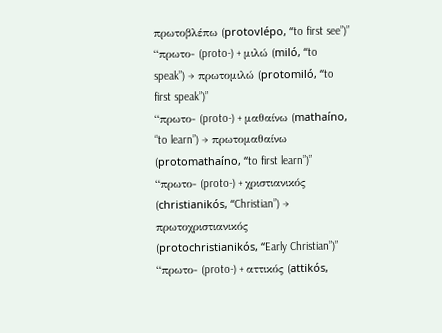πρωτοβλέπω (protovlépo, “to first see”)”
“πρωτο- (proto-) + μιλώ (miló, “to speak”) → πρωτομιλώ (protomiló, “to first speak”)”
“πρωτο- (proto-) + μαθαίνω (mathaíno, “to learn”) → πρωτομαθαίνω (protomathaíno, “to first learn”)”
“πρωτο- (proto-) + χριστιανικός (christianikós, “Christian”) → πρωτοχριστιανικός (protochristianikós, “Early Christian”)”
“πρωτο- (proto-) + αττικός (attikós,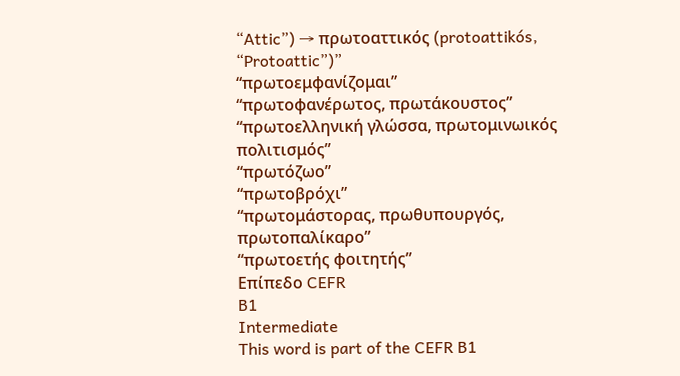“Attic”) → πρωτοαττικός (protoattikós, “Protoattic”)”
“πρωτοεμφανίζομαι”
“πρωτοφανέρωτος, πρωτάκουστος”
“πρωτοελληνική γλώσσα, πρωτομινωικός πολιτισμός”
“πρωτόζωο”
“πρωτοβρόχι”
“πρωτομάστορας, πρωθυπουργός, πρωτοπαλίκαρο”
“πρωτοετής φοιτητής”
Επίπεδο CEFR
B1
Intermediate
This word is part of the CEFR B1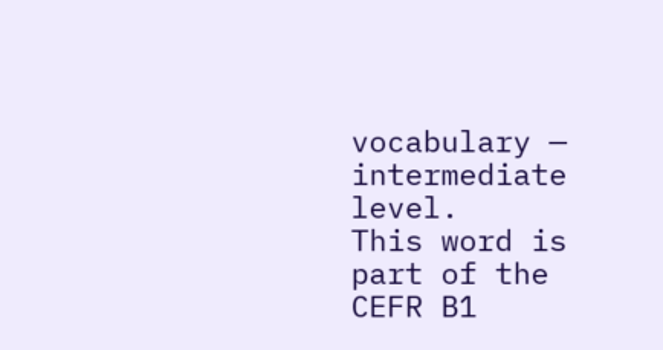vocabulary — intermediate level.
This word is part of the CEFR B1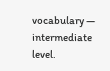vocabulary — intermediate level.